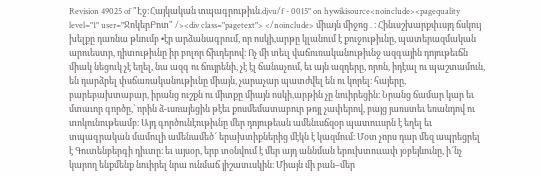Revision 49025 of "Էջ:Հայկական տպագրութիւն.djvu/f - 0015" on hywikisource<noinclude><pagequality level="1" user="ՋոկերԲոտ" /><div class="pagetext"> </noinclude> միայն միջոց․։ Հինւսշխարքփւսյդ ճսկույ խելքը դառնա թևումբ •էր արձանագրում, որ ոսկի,արթը կլանում է քուջութիւնը, պատերազմական արուեստր, դիտութիւնը իր բոլոր ճիւդերով։ Ոչ մի տեւլ վաճուռականութիւնջ ազգային դոյութեւճն միակ նեցուկ չէ եղել, նա ազգ ու ճույրենի, չէ էլ ճանաչում, եւ այն ազդերը, որոն, իդէալ ու պաշտամուն, են դարձրել փսճառականութիւնը միայն, չարաչար պատժվել են ու կորել։ հայերը, բարեբախտաբար, իրանց ուշքն ու միտքը միայն ոսկի,արթին չը նուիրեցին։ Նրանց ճամար կար եւ մտաւոր գործը,՝ որին ձ-ւսռայեցին թէեւ քոսմեմատաբուր թոյլ չափերով, բայց յառստեւ եռանդով ու տոկունութեամբ։ Այդ գործունէութիւնը մեր դոյութեան ամենւսճզօր պատոււսրն է եղել եւ տպագրական մամուլի ամենամեծ՜ երախտիքներից մէկն է կազմում։ Մօտ չորս դար մեզ ապրեցրել է Գուտենբերգի դիւտը։ եւ այսօր, երբ տօնվում է մեր այդ աննման երուխտոււափ յօբեյևունը, ի՜նչ կարող ենքմենք նուիրել նրա ունմաճ յիշատւսկին։ Միայն մի բան–մեր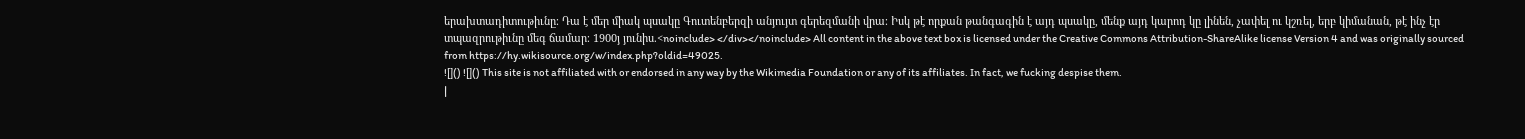երախտադիտութիւնը։ Դա է մեր միակ պսակը Գուտենբերզի անյույտ գերեզմանի վրա։ Իսկ թէ որքան թանգագին է այդ պսակը, մենք այդ կարոդ կը լինեն, չափել ու կշռել, երբ կիմանան, թէ ինչ էր տպազրութիւնը մեգ ճամար։ 1900յ յունիս.<noinclude> </div></noinclude> All content in the above text box is licensed under the Creative Commons Attribution-ShareAlike license Version 4 and was originally sourced from https://hy.wikisource.org/w/index.php?oldid=49025.
![]() ![]() This site is not affiliated with or endorsed in any way by the Wikimedia Foundation or any of its affiliates. In fact, we fucking despise them.
|